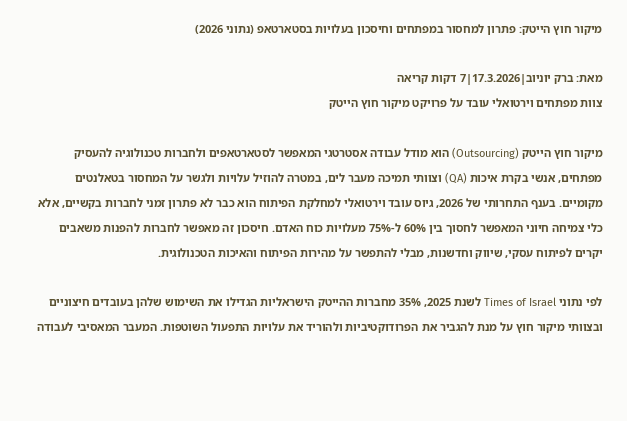מיקור חוץ הייטק: פתרון למחסור במפתחים וחיסכון בעלויות בסטארטאפ (נתוני 2026)

מאת: ברק יוניוב|17.3.2026|7 דקות קריאה
צוות מפתחים וירטואלי עובד על פרויקט מיקור חוץ הייטק

מיקור חוץ הייטק (Outsourcing) הוא מודל עבודה אסטרטגי המאפשר לסטארטאפים ולחברות טכנולוגיה להעסיק מפתחים, אנשי בקרת איכות (QA) וצוותי תמיכה מעבר לים, במטרה להוזיל עלויות ולגשר על המחסור בטאלנטים מקומיים. בענף התחרותי של 2026, גיוס עובד וירטואלי למחלקת הפיתוח הוא כבר לא פתרון זמני לחברות בקשיים, אלא כלי צמיחה חיוני המאפשר לחסוך בין 60% ל-75% מעלויות כוח האדם. חיסכון זה מאפשר לחברות להפנות משאבים יקרים לפיתוח עסקי, שיווק וחדשנות, מבלי להתפשר על מהירות הפיתוח והאיכות הטכנולוגית.

לפי נתוני Times of Israel לשנת 2025, 35% מחברות ההייטק הישראליות הגדילו את השימוש שלהן בעובדים חיצוניים ובצוותי מיקור חוץ על מנת להגביר את הפרודוקטיביות ולהוריד את עלויות התפעול השוטפות. המעבר המאסיבי לעבודה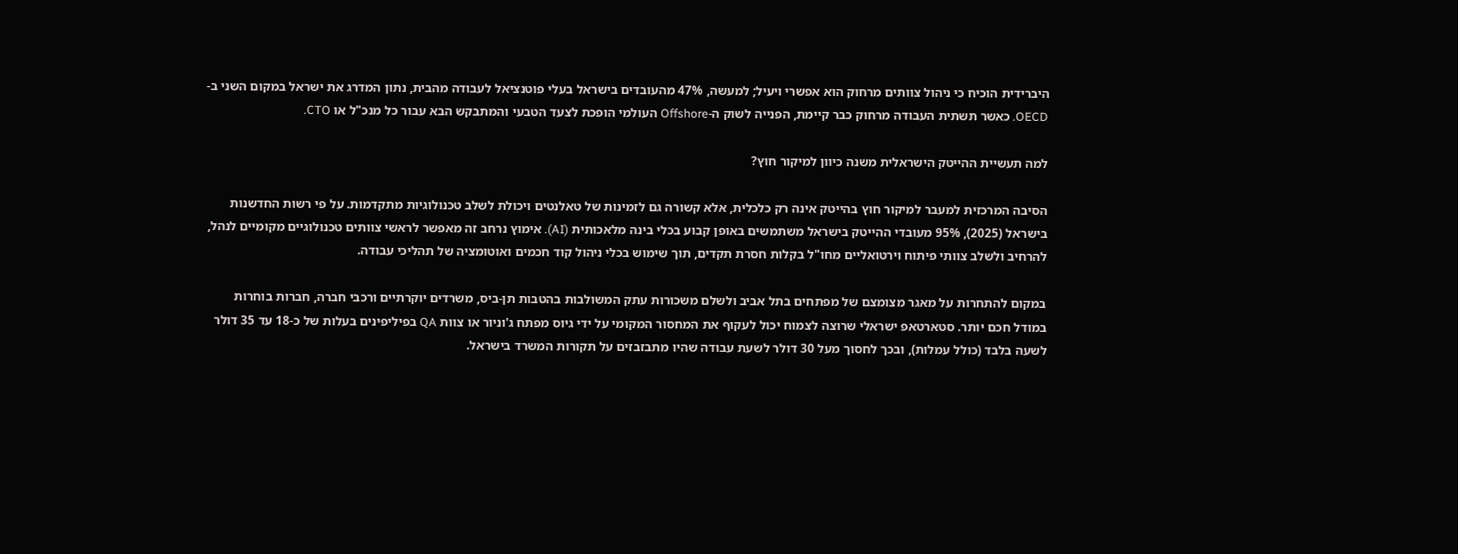היברידית הוכיח כי ניהול צוותים מרחוק הוא אפשרי ויעיל; למעשה, 47% מהעובדים בישראל בעלי פוטנציאל לעבודה מהבית, נתון המדרג את ישראל במקום השני ב-OECD. כאשר תשתית העבודה מרחוק כבר קיימת, הפנייה לשוק ה-Offshore העולמי הופכת לצעד הטבעי והמתבקש הבא עבור כל מנכ"ל או CTO.

למה תעשיית ההייטק הישראלית משנה כיוון למיקור חוץ?

הסיבה המרכזית למעבר למיקור חוץ בהייטק אינה רק כלכלית, אלא קשורה גם לזמינות של טאלנטים ויכולת לשלב טכנולוגיות מתקדמות. על פי רשות החדשנות בישראל (2025), 95% מעובדי ההייטק בישראל משתמשים באופן קבוע בכלי בינה מלאכותית (AI). אימוץ נרחב זה מאפשר לראשי צוותים טכנולוגיים מקומיים לנהל, להרחיב ולשלב צוותי פיתוח וירטואליים מחו"ל בקלות חסרת תקדים, תוך שימוש בכלי ניהול קוד חכמים ואוטומציה של תהליכי עבודה.

במקום להתחרות על מאגר מצומצם של מפתחים בתל אביב ולשלם משכורות עתק המשולבות בהטבות תן-ביס, משרדים יוקרתיים ורכבי חברה, חברות בוחרות במודל חכם יותר. סטארטאפ ישראלי שרוצה לצמוח יכול לעקוף את המחסור המקומי על ידי גיוס מפתח ג'וניור או צוות QA בפיליפינים בעלות של כ-18 עד 35 דולר לשעה בלבד (כולל עמלות), ובכך לחסוך מעל 30 דולר לשעת עבודה שהיו מתבזבזים על תקורות המשרד בישראל.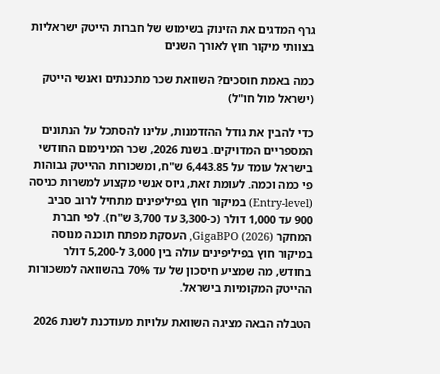גרף המדגים את הזינוק בשימוש של חברות הייטק ישראליות בצוותי מיקור חוץ לאורך השנים

כמה באמת חוסכים? השוואת שכר מתכנתים ואנשי הייטק (ישראל מול חו"ל)

כדי להבין את גודל ההזדמנות, עלינו להסתכל על הנתונים המספריים המדויקים. בשנת 2026, שכר המינימום החודשי בישראל עומד על 6,443.85 ש"ח, ומשכורות ההייטק גבוהות פי כמה וכמה. לעומת זאת, גיוס אנשי מקצוע למשרות כניסה (Entry-level) במיקור חוץ בפיליפינים מתחיל לרוב סביב 900 עד 1,000 דולר (כ-3,300 עד 3,700 ש"ח). לפי חברת המחקר GigaBPO (2026), העסקת מפתח תוכנה מנוסה במיקור חוץ בפיליפינים עולה בין 3,000 ל-5,200 דולר בחודש, מה שמציע חיסכון של עד 70% בהשוואה למשכורות ההייטק המקומיות בישראל.

הטבלה הבאה מציגה השוואת עלויות מעודכנת לשנת 2026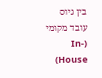בין גיוס עובד מקומי (In-House)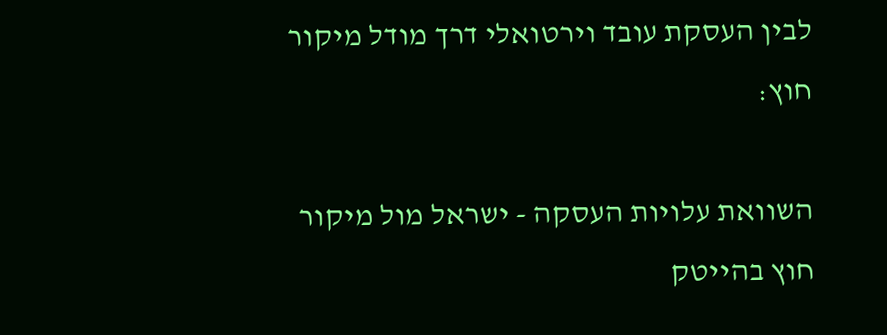לבין העסקת עובד וירטואלי דרך מודל מיקור חוץ:

השוואת עלויות העסקה - ישראל מול מיקור חוץ בהייטק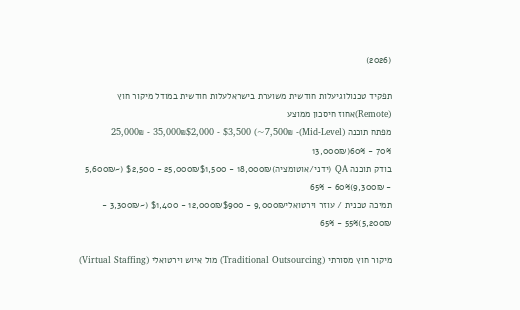(2026)

תפקיד טכנולוגיעלות חודשית משוערת בישראלעלות חודשית במודל מיקור חוץ (Remote)אחוז חיסכון ממוצע
מפתח תוכנה (Mid-Level)25,000₪ - 35,000₪$2,000 - $3,500 (~7,500₪ - 13,000₪)60% - 70%
בודק תוכנה QA (ידני/אוטומציה)18,000₪ - 25,000₪$1,500 - $2,500 (~5,600₪ - 9,300₪)60% - 65%
תמיכה טכנית / עוזר וירטואלי9,000₪ - 12,000₪$900 - $1,400 (~3,300₪ - 5,200₪)55% - 65%

מיקור חוץ מסורתי (Traditional Outsourcing) מול איוש וירטואלי (Virtual Staffing)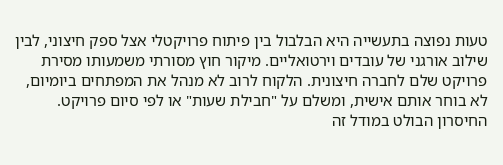טעות נפוצה בתעשייה היא הבלבול בין פיתוח פרויקטלי אצל ספק חיצוני, לבין שילוב אורגני של עובדים וירטואליים. מיקור חוץ מסורתי משמעותו מסירת פרויקט שלם לחברה חיצונית. הלקוח לרוב לא מנהל את המפתחים ביומיום, לא בוחר אותם אישית, ומשלם על "חבילת שעות" או לפי סיום פרויקט. החיסרון הבולט במודל זה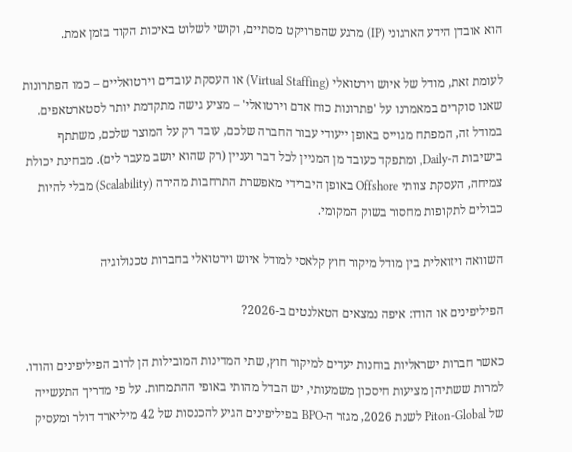הוא אובדן הידע הארגוני (IP) מרגע שהפרויקט מסתיים, וקושי לשלוט באיכות הקוד בזמן אמת.

לעומת זאת, מודל של איוש וירטואלי (Virtual Staffing) או העסקת עובדים וירטואליים – כמו הפתרונות שאנו סוקרים במאמרנו על 'פתרונות כוח אדם וירטואלי' – מציע גישה מתקדמת יותר לסטארטאפים. במודל זה, המפתח מגוייס באופן ייעודי עבור החברה שלכם, עובד רק על המוצר שלכם, משתתף בישיבות ה-Daily, ומתפקד כעובד מן המניין לכל דבר ועניין (רק שהוא יושב מעבר לים). מבחינת יכולת צמיחה, העסקת צוותי Offshore באופן היברידי מאפשרת התרחבות מהירה (Scalability) מבלי להיות כבולים לתקופות מחסור בשוק המקומי.

השוואה ויזואלית בין מודל מיקור חוץ קלאסי למודל איוש וירטואלי בחברות טכנולוגיה

הפיליפינים או הודו: איפה נמצאים הטאלנטים ב-2026?

כאשר חברות ישראליות בוחנות יעדים למיקור חוץ, שתי המדינות המובילות הן לרוב הפיליפינים והודו. למרות ששתיהן מציעות חיסכון משמעותי, יש הבדל מהותי באופי ההתמחות. על פי מדריך התעשייה של Piton-Global לשנת 2026, מגזר ה-BPO בפיליפינים הגיע להכנסות של 42 מיליארד דולר ומעסיק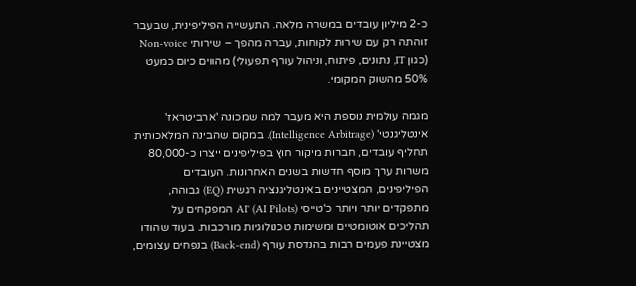כ-2 מיליון עובדים במשרה מלאה. התעשייה הפיליפינית, שבעבר זוהתה רק עם שירות לקוחות, עברה מהפך – שירותי Non-voice (כגון IT, נתונים, פיתוח, וניהול עורף תפעולי) מהווים כיום כמעט 50% מהשוק המקומי.

מגמה עולמית נוספת היא מעבר למה שמכונה 'ארביטראז' אינטליגנטי' (Intelligence Arbitrage). במקום שהבינה המלאכותית תחליף עובדים, חברות מיקור חוץ בפיליפינים ייצרו כ-80,000 משרות ערך מוסף חדשות בשנים האחרונות. העובדים הפיליפינים, המצטיינים באינטליגנציה רגשית (EQ) גבוהה, מתפקדים יותר ויותר כ'טייסי AI' (AI Pilots) המפקחים על תהליכים אוטומטיים ומשימות טכנולוגיות מורכבות. בעוד שהודו מצטיינת פעמים רבות בהנדסת עורף (Back-end) בנפחים עצומים,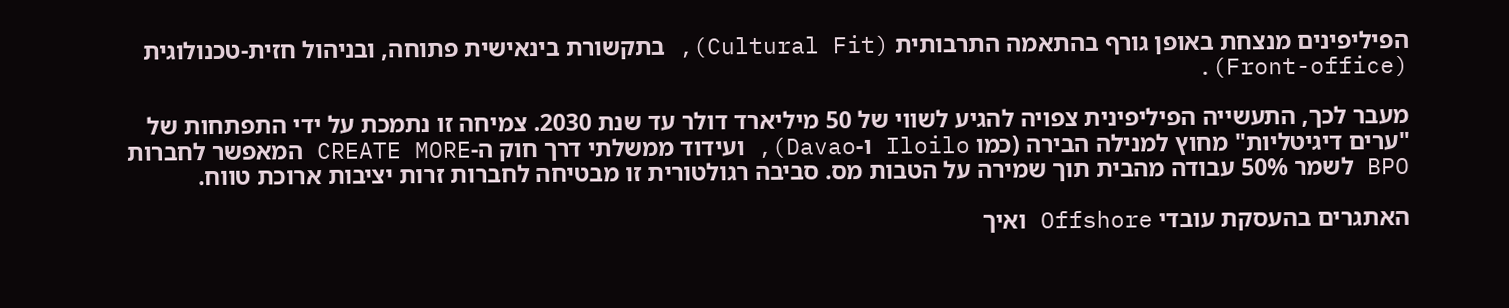הפיליפינים מנצחת באופן גורף בהתאמה התרבותית (Cultural Fit), בתקשורת בינאישית פתוחה, ובניהול חזית-טכנולוגית (Front-office).

מעבר לכך, התעשייה הפיליפינית צפויה להגיע לשווי של 50 מיליארד דולר עד שנת 2030. צמיחה זו נתמכת על ידי התפתחות של "ערים דיגיטליות" מחוץ למנילה הבירה (כמו Iloilo ו-Davao), ועידוד ממשלתי דרך חוק ה-CREATE MORE המאפשר לחברות BPO לשמר 50% עבודה מהבית תוך שמירה על הטבות מס. סביבה רגולטורית זו מבטיחה לחברות זרות יציבות ארוכת טווח.

האתגרים בהעסקת עובדי Offshore ואיך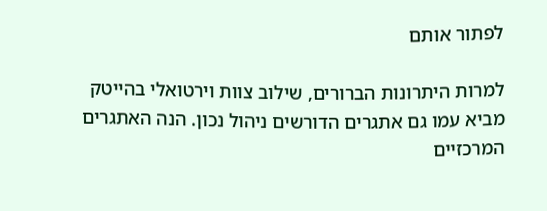לפתור אותם

למרות היתרונות הברורים, שילוב צוות וירטואלי בהייטק מביא עמו גם אתגרים הדורשים ניהול נכון. הנה האתגרים המרכזיים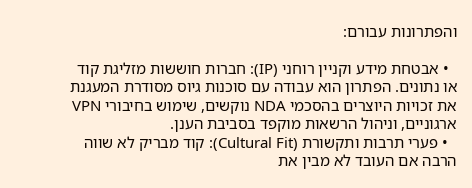והפתרונות עבורם:

  • אבטחת מידע וקניין רוחני (IP): חברות חוששות מזליגת קוד או נתונים. הפתרון הוא עבודה עם סוכנות גיוס מסודרת המעגנת את זכויות היוצרים בהסכמי NDA נוקשים, שימוש בחיבורי VPN ארגוניים, וניהול הרשאות מוקפד בסביבת הענן.
  • פערי תרבות ותקשורת (Cultural Fit): קוד מבריק לא שווה הרבה אם העובד לא מבין את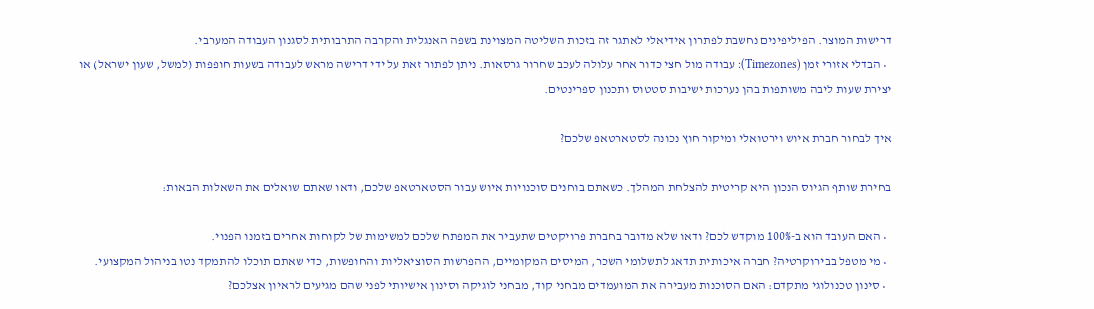דרישות המוצר. הפיליפינים נחשבת לפתרון אידיאלי לאתגר זה בזכות השליטה המצוינת בשפה האנגלית והקרבה התרבותית לסגנון העבודה המערבי.
  • הבדלי אזורי זמן (Timezones): עבודה מול חצי כדור אחר עלולה לעכב שחרור גרסאות. ניתן לפתור זאת על ידי דרישה מראש לעבודה בשעות חופפות (למשל, שעון ישראל) או יצירת שעות ליבה משותפות בהן נערכות ישיבות סטטוס ותכנון ספרינטים.

איך לבחור חברת איוש וירטואלי ומיקור חוץ נכונה לסטארטאפ שלכם?

בחירת שותף הגיוס הנכון היא קריטית להצלחת המהלך. כשאתם בוחנים סוכנויות איוש עבור הסטארטאפ שלכם, ודאו שאתם שואלים את השאלות הבאות:

  • האם העובד הוא ב-100% מוקדש לכם? ודאו שלא מדובר בחברת פרויקטים שתעביר את המפתח שלכם למשימות של לקוחות אחרים בזמנו הפנוי.
  • מי מטפל בבירוקרטיה? חברה איכותית תדאג לתשלומי השכר, המיסים המקומיים, ההפרשות הסוציאליות והחופשות, כדי שאתם תוכלו להתמקד נטו בניהול המקצועי.
  • סינון טכנולוגי מתקדם: האם הסוכנות מעבירה את המועמדים מבחני קוד, מבחני לוגיקה וסינון אישיותי לפני שהם מגיעים לראיון אצלכם?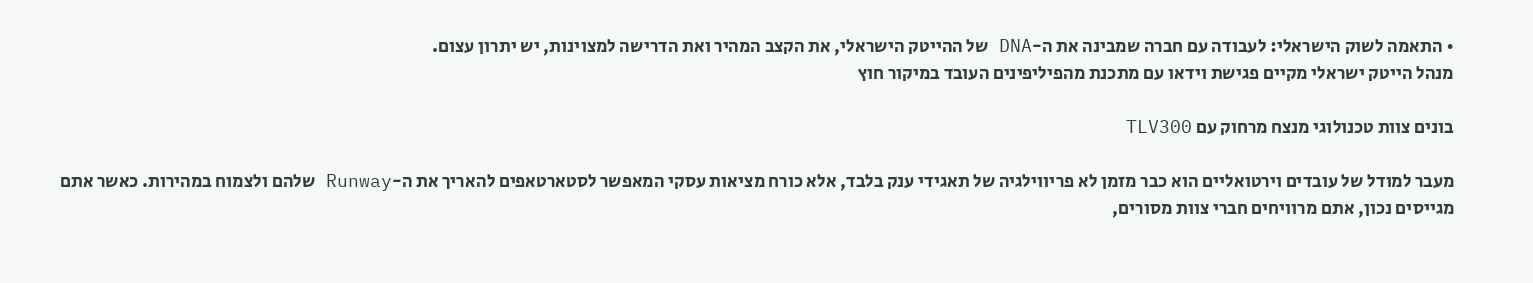• התאמה לשוק הישראלי: לעבודה עם חברה שמבינה את ה-DNA של ההייטק הישראלי, את הקצב המהיר ואת הדרישה למצוינות, יש יתרון עצום.
מנהל הייטק ישראלי מקיים פגישת וידאו עם מתכנת מהפיליפינים העובד במיקור חוץ

בונים צוות טכנולוגי מנצח מרחוק עם TLV300

מעבר למודל של עובדים וירטואליים הוא כבר מזמן לא פריווילגיה של תאגידי ענק בלבד, אלא כורח מציאות עסקי המאפשר לסטארטאפים להאריך את ה-Runway שלהם ולצמוח במהירות. כאשר אתם מגייסים נכון, אתם מרוויחים חברי צוות מסורים,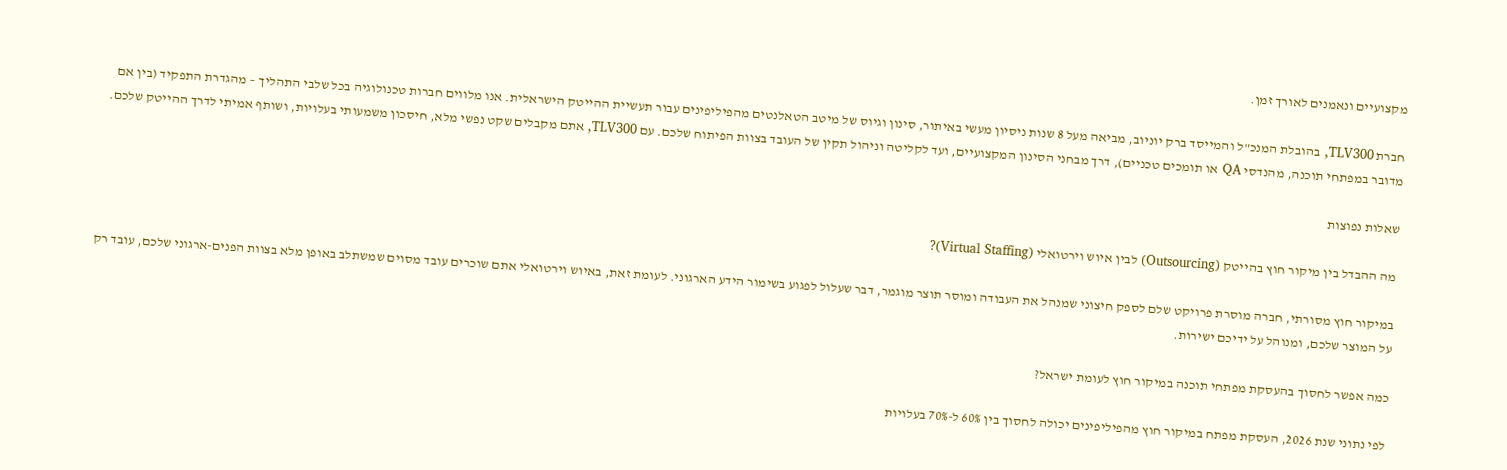מקצועיים ונאמנים לאורך זמן.

חברת TLV300, בהובלת המנכ"ל והמייסד ברק יוניוב, מביאה מעל 8 שנות ניסיון מעשי באיתור, סינון וגיוס של מיטב הטאלנטים מהפיליפינים עבור תעשיית ההייטק הישראלית. אנו מלווים חברות טכנולוגיה בכל שלבי התהליך – מהגדרת התפקיד (בין אם מדובר במפתחי תוכנה, מהנדסי QA או תומכים טכניים), דרך מבחני הסינון המקצועיים, ועד לקליטה וניהול תקין של העובד בצוות הפיתוח שלכם. עם TLV300, אתם מקבלים שקט נפשי מלא, חיסכון משמעותי בעלויות, ושותף אמיתי לדרך ההייטק שלכם.

שאלות נפוצות

מה ההבדל בין מיקור חוץ בהייטק (Outsourcing) לבין איוש וירטואלי (Virtual Staffing)?

במיקור חוץ מסורתי, חברה מוסרת פרויקט שלם לספק חיצוני שמנהל את העבודה ומוסר תוצר מוגמר, דבר שעלול לפגוע בשימור הידע הארגוני. לעומת זאת, באיוש וירטואלי אתם שוכרים עובד מסוים שמשתלב באופן מלא בצוות הפנים-ארגוני שלכם, עובד רק על המוצר שלכם, ומנוהל על ידיכם ישירות.

כמה אפשר לחסוך בהעסקת מפתחי תוכנה במיקור חוץ לעומת ישראל?

לפי נתוני שנת 2026, העסקת מפתח במיקור חוץ מהפיליפינים יכולה לחסוך בין 60% ל-70% בעלויות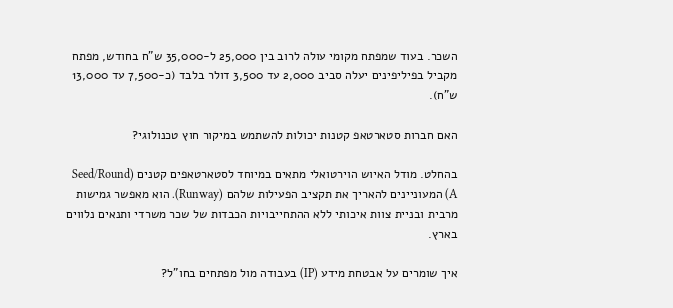השכר. בעוד שמפתח מקומי עולה לרוב בין 25,000 ל-35,000 ש"ח בחודש, מפתח מקביל בפיליפינים יעלה סביב 2,000 עד 3,500 דולר בלבד (כ-7,500 עד 13,000 ש"ח).

האם חברות סטארטאפ קטנות יכולות להשתמש במיקור חוץ טכנולוגי?

בהחלט. מודל האיוש הוירטואלי מתאים במיוחד לסטארטאפים קטנים (Seed/Round A) המעוניינים להאריך את תקציב הפעילות שלהם (Runway). הוא מאפשר גמישות מרבית ובניית צוות איכותי ללא ההתחייבויות הכבדות של שכר משרדי ותנאים נלווים בארץ.

איך שומרים על אבטחת מידע (IP) בעבודה מול מפתחים בחו"ל?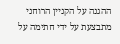ההגנה על הקניין הרוחני מתבצעת על ידי חתימה על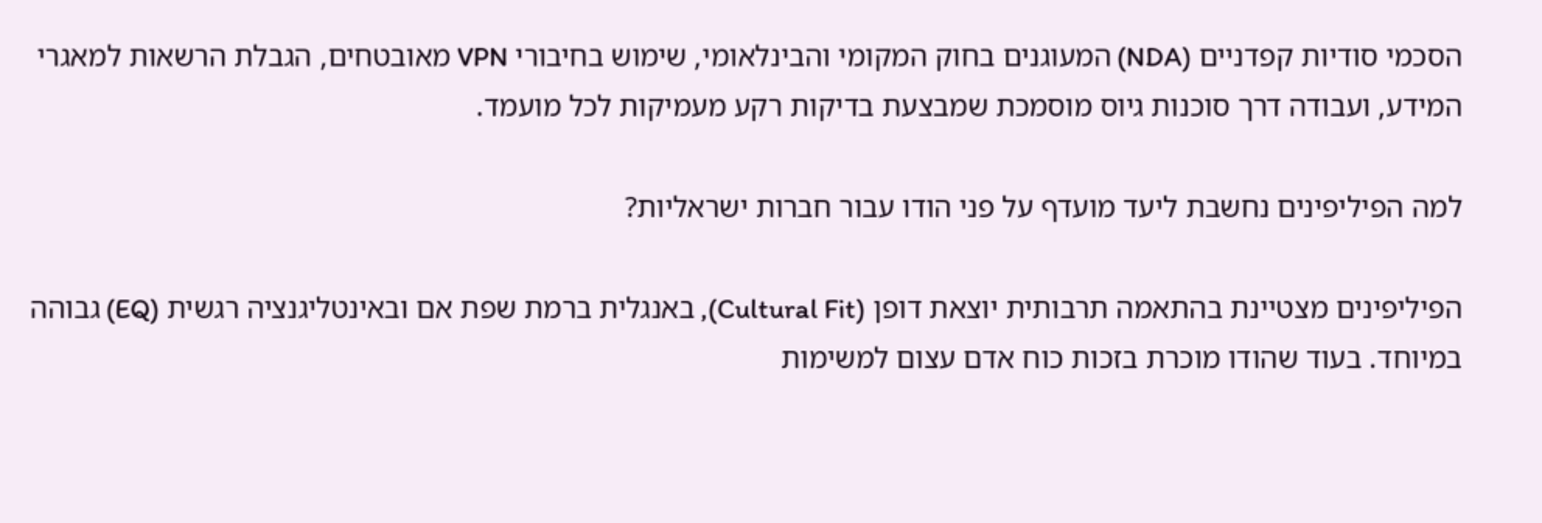הסכמי סודיות קפדניים (NDA) המעוגנים בחוק המקומי והבינלאומי, שימוש בחיבורי VPN מאובטחים, הגבלת הרשאות למאגרי המידע, ועבודה דרך סוכנות גיוס מוסמכת שמבצעת בדיקות רקע מעמיקות לכל מועמד.

למה הפיליפינים נחשבת ליעד מועדף על פני הודו עבור חברות ישראליות?

הפיליפינים מצטיינת בהתאמה תרבותית יוצאת דופן (Cultural Fit), באנגלית ברמת שפת אם ובאינטליגנציה רגשית (EQ) גבוהה במיוחד. בעוד שהודו מוכרת בזכות כוח אדם עצום למשימות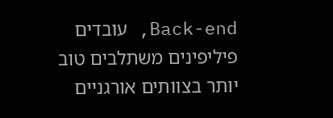Back-end, עובדים פיליפינים משתלבים טוב יותר בצוותים אורגניים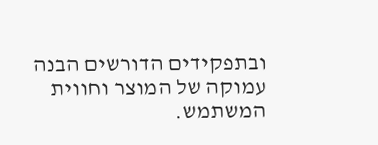ובתפקידים הדורשים הבנה עמוקה של המוצר וחווית המשתמש.